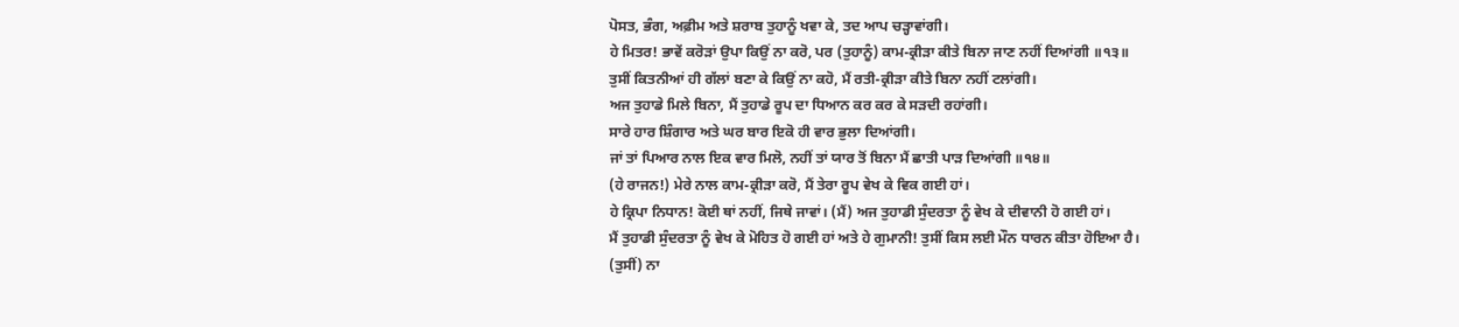ਪੋਸਤ, ਭੰਗ, ਅਫ਼ੀਮ ਅਤੇ ਸ਼ਰਾਬ ਤੁਹਾਨੂੰ ਖਵਾ ਕੇ, ਤਦ ਆਪ ਚੜ੍ਹਾਵਾਂਗੀ।
ਹੇ ਮਿਤਰ! ਭਾਵੇਂ ਕਰੋੜਾਂ ਉਪਾ ਕਿਉਂ ਨਾ ਕਰੋ, ਪਰ (ਤੁਹਾਨੂੰ) ਕਾਮ-ਕ੍ਰੀੜਾ ਕੀਤੇ ਬਿਨਾ ਜਾਣ ਨਹੀਂ ਦਿਆਂਗੀ ॥੧੩॥
ਤੁਸੀਂ ਕਿਤਨੀਆਂ ਹੀ ਗੱਲਾਂ ਬਣਾ ਕੇ ਕਿਉਂ ਨਾ ਕਹੋ, ਮੈਂ ਰਤੀ-ਕ੍ਰੀੜਾ ਕੀਤੇ ਬਿਨਾ ਨਹੀਂ ਟਲਾਂਗੀ।
ਅਜ ਤੁਹਾਡੇ ਮਿਲੇ ਬਿਨਾ, ਮੈਂ ਤੁਹਾਡੇ ਰੂਪ ਦਾ ਧਿਆਨ ਕਰ ਕਰ ਕੇ ਸੜਦੀ ਰਹਾਂਗੀ।
ਸਾਰੇ ਹਾਰ ਸ਼ਿੰਗਾਰ ਅਤੇ ਘਰ ਬਾਰ ਇਕੋ ਹੀ ਵਾਰ ਭੁਲਾ ਦਿਆਂਗੀ।
ਜਾਂ ਤਾਂ ਪਿਆਰ ਨਾਲ ਇਕ ਵਾਰ ਮਿਲੋ, ਨਹੀਂ ਤਾਂ ਯਾਰ ਤੋਂ ਬਿਨਾ ਮੈਂ ਛਾਤੀ ਪਾੜ ਦਿਆਂਗੀ ॥੧੪॥
(ਹੇ ਰਾਜਨ!) ਮੇਰੇ ਨਾਲ ਕਾਮ-ਕ੍ਰੀੜਾ ਕਰੋ, ਮੈਂ ਤੇਰਾ ਰੂਪ ਵੇਖ ਕੇ ਵਿਕ ਗਈ ਹਾਂ।
ਹੇ ਕ੍ਰਿਪਾ ਨਿਧਾਨ! ਕੋਈ ਥਾਂ ਨਹੀਂ, ਜਿਥੇ ਜਾਵਾਂ। (ਮੈਂ) ਅਜ ਤੁਹਾਡੀ ਸੁੰਦਰਤਾ ਨੂੰ ਵੇਖ ਕੇ ਦੀਵਾਨੀ ਹੋ ਗਈ ਹਾਂ।
ਮੈਂ ਤੁਹਾਡੀ ਸੁੰਦਰਤਾ ਨੂੰ ਵੇਖ ਕੇ ਮੋਹਿਤ ਹੋ ਗਈ ਹਾਂ ਅਤੇ ਹੇ ਗੁਮਾਨੀ! ਤੁਸੀਂ ਕਿਸ ਲਈ ਮੌਨ ਧਾਰਨ ਕੀਤਾ ਹੋਇਆ ਹੈ।
(ਤੁਸੀਂ) ਨਾ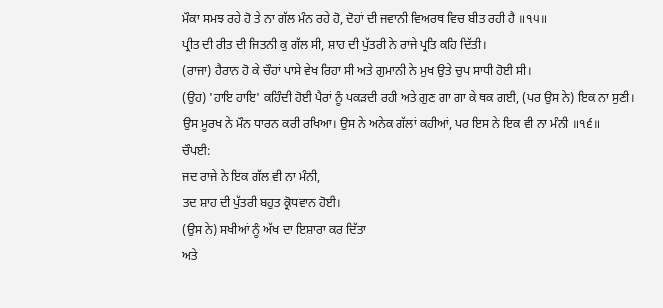ਮੌਕਾ ਸਮਝ ਰਹੇ ਹੋ ਤੇ ਨਾ ਗੱਲ ਮੰਨ ਰਹੇ ਹੋ, ਦੋਹਾਂ ਦੀ ਜਵਾਨੀ ਵਿਅਰਥ ਵਿਚ ਬੀਤ ਰਹੀ ਹੈ ॥੧੫॥
ਪ੍ਰੀਤ ਦੀ ਰੀਤ ਦੀ ਜਿਤਨੀ ਕੁ ਗੱਲ ਸੀ, ਸ਼ਾਹ ਦੀ ਪੁੱਤਰੀ ਨੇ ਰਾਜੇ ਪ੍ਰਤਿ ਕਹਿ ਦਿੱਤੀ।
(ਰਾਜਾ) ਹੈਰਾਨ ਹੋ ਕੇ ਚੌਹਾਂ ਪਾਸੇ ਵੇਖ ਰਿਹਾ ਸੀ ਅਤੇ ਗੁਮਾਨੀ ਨੇ ਮੁਖ ਉਤੇ ਚੁਪ ਸਾਧੀ ਹੋਈ ਸੀ।
(ਉਹ) 'ਹਾਇ ਹਾਇ' ਕਹਿੰਦੀ ਹੋਈ ਪੈਰਾਂ ਨੂੰ ਪਕੜਦੀ ਰਹੀ ਅਤੇ ਗੁਣ ਗਾ ਗਾ ਕੇ ਥਕ ਗਈ, (ਪਰ ਉਸ ਨੇ) ਇਕ ਨਾ ਸੁਣੀ।
ਉਸ ਮੂਰਖ ਨੇ ਮੌਨ ਧਾਰਨ ਕਰੀ ਰਖਿਆ। ਉਸ ਨੇ ਅਨੇਕ ਗੱਲਾਂ ਕਹੀਆਂ, ਪਰ ਇਸ ਨੇ ਇਕ ਵੀ ਨਾ ਮੰਨੀ ॥੧੬॥
ਚੌਪਈ:
ਜਦ ਰਾਜੇ ਨੇ ਇਕ ਗੱਲ ਵੀ ਨਾ ਮੰਨੀ,
ਤਦ ਸ਼ਾਹ ਦੀ ਪੁੱਤਰੀ ਬਹੁਤ ਕ੍ਰੋਧਵਾਨ ਹੋਈ।
(ਉਸ ਨੇ) ਸਖੀਆਂ ਨੂੰ ਅੱਖ ਦਾ ਇਸ਼ਾਰਾ ਕਰ ਦਿੱਤਾ
ਅਤੇ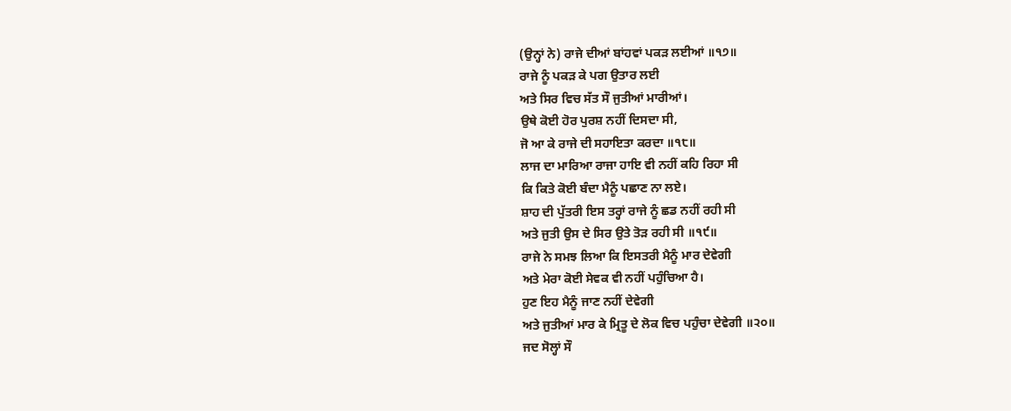(ਉਨ੍ਹਾਂ ਨੇ) ਰਾਜੇ ਦੀਆਂ ਬਾਂਹਵਾਂ ਪਕੜ ਲਈਆਂ ॥੧੭॥
ਰਾਜੇ ਨੂੰ ਪਕੜ ਕੇ ਪਗ ਉਤਾਰ ਲਈ
ਅਤੇ ਸਿਰ ਵਿਚ ਸੱਤ ਸੌ ਜੁਤੀਆਂ ਮਾਰੀਆਂ।
ਉਥੇ ਕੋਈ ਹੋਰ ਪੁਰਸ਼ ਨਹੀਂ ਦਿਸਦਾ ਸੀ,
ਜੋ ਆ ਕੇ ਰਾਜੇ ਦੀ ਸਹਾਇਤਾ ਕਰਦਾ ॥੧੮॥
ਲਾਜ ਦਾ ਮਾਰਿਆ ਰਾਜਾ ਹਾਇ ਵੀ ਨਹੀਂ ਕਹਿ ਰਿਹਾ ਸੀ
ਕਿ ਕਿਤੇ ਕੋਈ ਬੰਦਾ ਮੈਨੂੰ ਪਛਾਣ ਨਾ ਲਏ।
ਸ਼ਾਹ ਦੀ ਪੁੱਤਰੀ ਇਸ ਤਰ੍ਹਾਂ ਰਾਜੇ ਨੂੰ ਛਡ ਨਹੀਂ ਰਹੀ ਸੀ
ਅਤੇ ਜੁਤੀ ਉਸ ਦੇ ਸਿਰ ਉਤੇ ਤੋੜ ਰਹੀ ਸੀ ॥੧੯॥
ਰਾਜੇ ਨੇ ਸਮਝ ਲਿਆ ਕਿ ਇਸਤਰੀ ਮੈਨੂੰ ਮਾਰ ਦੇਵੇਗੀ
ਅਤੇ ਮੇਰਾ ਕੋਈ ਸੇਵਕ ਵੀ ਨਹੀਂ ਪਹੁੰਚਿਆ ਹੈ।
ਹੁਣ ਇਹ ਮੈਨੂੰ ਜਾਣ ਨਹੀਂ ਦੇਵੇਗੀ
ਅਤੇ ਜੁਤੀਆਂ ਮਾਰ ਕੇ ਮ੍ਰਿਤੂ ਦੇ ਲੋਕ ਵਿਚ ਪਹੁੰਚਾ ਦੇਵੇਗੀ ॥੨੦॥
ਜਦ ਸੋਲ੍ਹਾਂ ਸੌ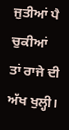ਜੁਤੀਆਂ ਪੈ ਚੁਕੀਆਂ
ਤਾਂ ਰਾਜੇ ਦੀ ਅੱਖ ਖੁਲ੍ਹੀ।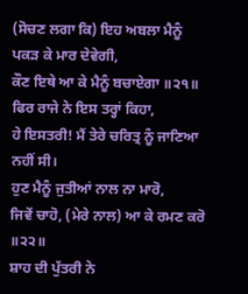(ਸੋਚਣ ਲਗਾ ਕਿ) ਇਹ ਅਬਲਾ ਮੈਨੂੰ ਪਕੜ ਕੇ ਮਾਰ ਦੇਵੇਗੀ,
ਕੌਣ ਇਥੇ ਆ ਕੇ ਮੈਨੂੰ ਬਚਾਏਗਾ ॥੨੧॥
ਫਿਰ ਰਾਜੇ ਨੇ ਇਸ ਤਰ੍ਹਾਂ ਕਿਹਾ,
ਹੇ ਇਸਤਰੀ! ਮੈਂ ਤੇਰੇ ਚਰਿਤ੍ਰ ਨੂੰ ਜਾਣਿਆ ਨਹੀਂ ਸੀ।
ਹੁਣ ਮੈਨੂੰ ਜੁਤੀਆਂ ਨਾਲ ਨਾ ਮਾਰੋ,
ਜਿਵੇਂ ਚਾਹੋ, (ਮੇਰੇ ਨਾਲ) ਆ ਕੇ ਰਮਣ ਕਰੋ ॥੨੨॥
ਸ਼ਾਹ ਦੀ ਪੁੱਤਰੀ ਨੇ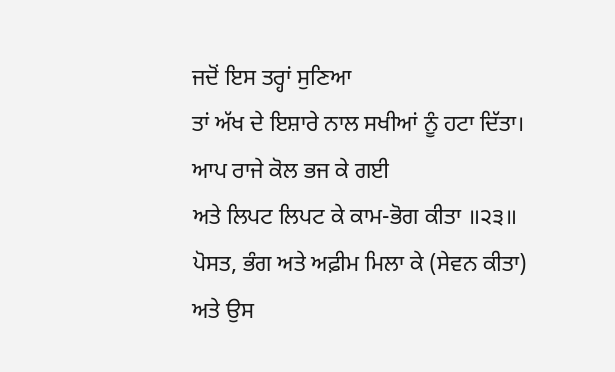ਜਦੋਂ ਇਸ ਤਰ੍ਹਾਂ ਸੁਣਿਆ
ਤਾਂ ਅੱਖ ਦੇ ਇਸ਼ਾਰੇ ਨਾਲ ਸਖੀਆਂ ਨੂੰ ਹਟਾ ਦਿੱਤਾ।
ਆਪ ਰਾਜੇ ਕੋਲ ਭਜ ਕੇ ਗਈ
ਅਤੇ ਲਿਪਟ ਲਿਪਟ ਕੇ ਕਾਮ-ਭੋਗ ਕੀਤਾ ॥੨੩॥
ਪੋਸਤ, ਭੰਗ ਅਤੇ ਅਫ਼ੀਮ ਮਿਲਾ ਕੇ (ਸੇਵਨ ਕੀਤਾ)
ਅਤੇ ਉਸ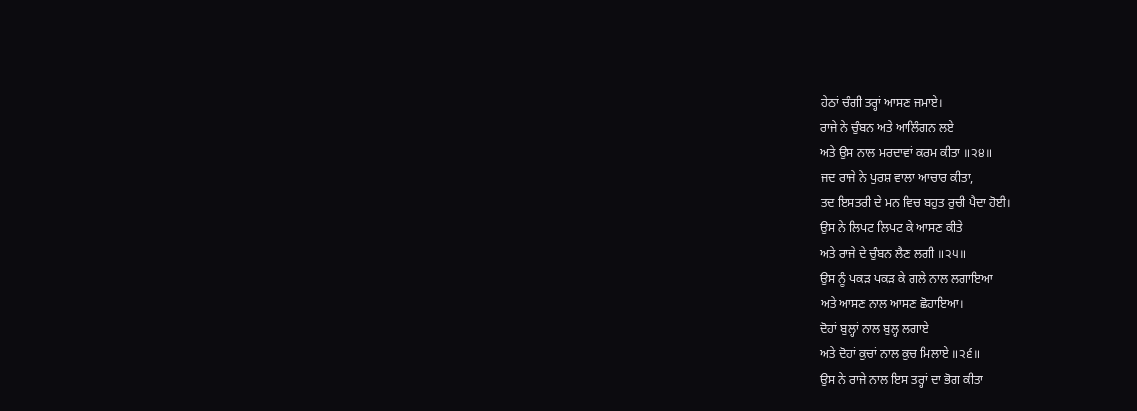ਹੇਠਾਂ ਚੰਗੀ ਤਰ੍ਹਾਂ ਆਸਣ ਜਮਾਏ।
ਰਾਜੇ ਨੇ ਚੁੰਬਨ ਅਤੇ ਆਲਿੰਗਨ ਲਏ
ਅਤੇ ਉਸ ਨਾਲ ਮਰਦਾਵਾਂ ਕਰਮ ਕੀਤਾ ॥੨੪॥
ਜਦ ਰਾਜੇ ਨੇ ਪੁਰਸ਼ ਵਾਲਾ ਆਚਾਰ ਕੀਤਾ,
ਤਦ ਇਸਤਰੀ ਦੇ ਮਨ ਵਿਚ ਬਹੁਤ ਰੁਚੀ ਪੈਦਾ ਹੋਈ।
ਉਸ ਨੇ ਲਿਪਟ ਲਿਪਟ ਕੇ ਆਸਣ ਕੀਤੇ
ਅਤੇ ਰਾਜੇ ਦੇ ਚੁੰਬਨ ਲੈਣ ਲਗੀ ॥੨੫॥
ਉਸ ਨੂੰ ਪਕੜ ਪਕੜ ਕੇ ਗਲੇ ਨਾਲ ਲਗਾਇਆ
ਅਤੇ ਆਸਣ ਨਾਲ ਆਸਣ ਛੋਹਾਇਆ।
ਦੋਹਾਂ ਬੁਲ੍ਹਾਂ ਨਾਲ ਬੁਲ੍ਹ ਲਗਾਏ
ਅਤੇ ਦੋਹਾਂ ਕੁਚਾਂ ਨਾਲ ਕੁਚ ਮਿਲਾਏ ॥੨੬॥
ਉਸ ਨੇ ਰਾਜੇ ਨਾਲ ਇਸ ਤਰ੍ਹਾਂ ਦਾ ਭੋਗ ਕੀਤਾ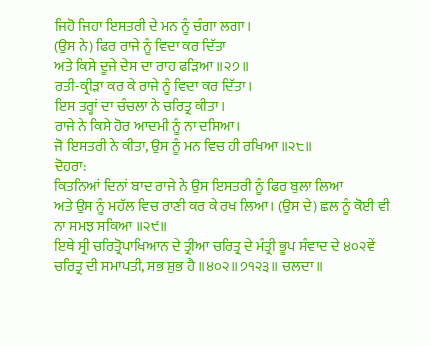ਜਿਹੋ ਜਿਹਾ ਇਸਤਰੀ ਦੇ ਮਨ ਨੂੰ ਚੰਗਾ ਲਗਾ।
(ਉਸ ਨੇ) ਫਿਰ ਰਾਜੇ ਨੂੰ ਵਿਦਾ ਕਰ ਦਿੱਤਾ
ਅਤੇ ਕਿਸੇ ਦੂਜੇ ਦੇਸ ਦਾ ਰਾਹ ਫੜਿਆ ॥੨੭॥
ਰਤੀ-ਕ੍ਰੀੜਾ ਕਰ ਕੇ ਰਾਜੇ ਨੂੰ ਵਿਦਾ ਕਰ ਦਿੱਤਾ।
ਇਸ ਤਰ੍ਹਾਂ ਦਾ ਚੰਚਲਾ ਨੇ ਚਰਿਤ੍ਰ ਕੀਤਾ।
ਰਾਜੇ ਨੇ ਕਿਸੇ ਹੋਰ ਆਦਮੀ ਨੂੰ ਨਾ ਦਸਿਆ।
ਜੋ ਇਸਤਰੀ ਨੇ ਕੀਤਾ, ਉਸ ਨੂੰ ਮਨ ਵਿਚ ਹੀ ਰਖਿਆ ॥੨੮॥
ਦੋਹਰਾ:
ਕਿਤਨਿਆਂ ਦਿਨਾਂ ਬਾਦ ਰਾਜੇ ਨੇ ਉਸ ਇਸਤਰੀ ਨੂੰ ਫਿਰ ਬੁਲਾ ਲਿਆ
ਅਤੇ ਉਸ ਨੂੰ ਮਹੱਲ ਵਿਚ ਰਾਣੀ ਕਰ ਕੇ ਰਖ ਲਿਆ। (ਉਸ ਦੇ) ਛਲ ਨੂੰ ਕੋਈ ਵੀ ਨਾ ਸਮਝ ਸਕਿਆ ॥੨੯॥
ਇਥੇ ਸ੍ਰੀ ਚਰਿਤ੍ਰੋਪਾਖਿਆਨ ਦੇ ਤ੍ਰੀਆ ਚਰਿਤ੍ਰ ਦੇ ਮੰਤ੍ਰੀ ਭੂਪ ਸੰਵਾਦ ਦੇ ੪੦੨ਵੇਂ ਚਰਿਤ੍ਰ ਦੀ ਸਮਾਪਤੀ, ਸਭ ਸ਼ੁਭ ਹੈ ॥੪੦੨॥੭੧੨੩॥ ਚਲਦਾ॥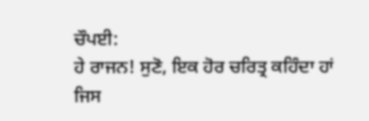ਚੌਪਈ:
ਹੇ ਰਾਜਨ! ਸੁਣੋ, ਇਕ ਹੋਰ ਚਰਿਤ੍ਰ ਕਹਿੰਦਾ ਹਾਂ
ਜਿਸ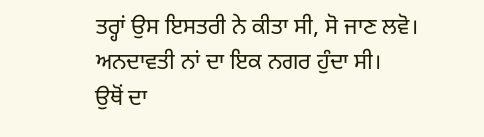ਤਰ੍ਹਾਂ ਉਸ ਇਸਤਰੀ ਨੇ ਕੀਤਾ ਸੀ, ਸੋ ਜਾਣ ਲਵੋ।
ਅਨਦਾਵਤੀ ਨਾਂ ਦਾ ਇਕ ਨਗਰ ਹੁੰਦਾ ਸੀ।
ਉਥੋਂ ਦਾ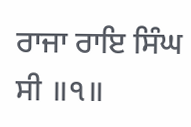ਰਾਜਾ ਰਾਇ ਸਿੰਘ ਸੀ ॥੧॥